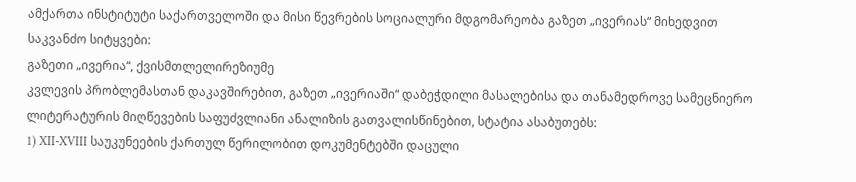ამქართა ინსტიტუტი საქართველოში და მისი წევრების სოციალური მდგომარეობა გაზეთ „ივერიას“ მიხედვით
საკვანძო სიტყვები:
გაზეთი „ივერია“, ქვისმთლელირეზიუმე
კვლევის პრობლემასთან დაკავშირებით, გაზეთ „ივერიაში“ დაბეჭდილი მასალებისა და თანამედროვე სამეცნიერო ლიტერატურის მიღწევების საფუძვლიანი ანალიზის გათვალისწინებით, სტატია ასაბუთებს:
1) XII-XVIII საუკუნეების ქართულ წერილობით დოკუმენტებში დაცული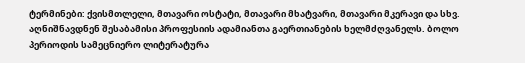ტერმინები: ქვისმთლელი, მთავარი ოსტატი, მთავარი მხატვარი, მთავარი მკერავი და სხვ. აღნიშნავდნენ შესაბამისი პროფესიის ადამიანთა გაერთიანების ხელმძღვანელს. ბოლო პერიოდის სამეცნიერო ლიტერატურა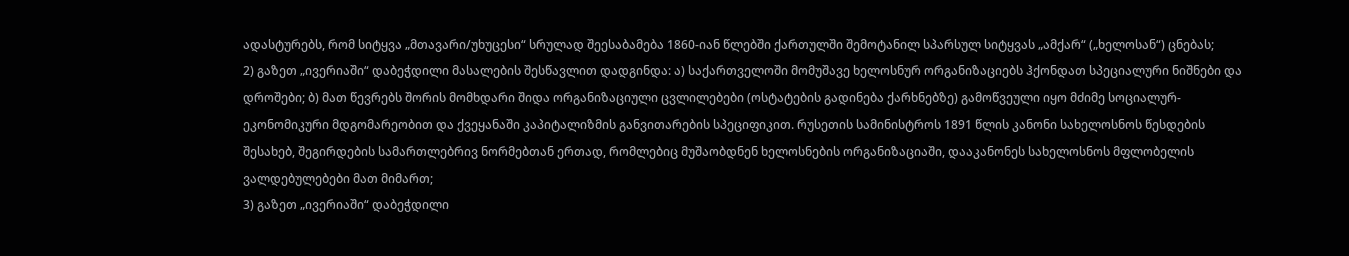ადასტურებს, რომ სიტყვა „მთავარი/უხუცესი“ სრულად შეესაბამება 1860-იან წლებში ქართულში შემოტანილ სპარსულ სიტყვას „ამქარ“ („ხელოსან“) ცნებას;
2) გაზეთ „ივერიაში“ დაბეჭდილი მასალების შესწავლით დადგინდა: ა) საქართველოში მომუშავე ხელოსნურ ორგანიზაციებს ჰქონდათ სპეციალური ნიშნები და დროშები; ბ) მათ წევრებს შორის მომხდარი შიდა ორგანიზაციული ცვლილებები (ოსტატების გადინება ქარხნებზე) გამოწვეული იყო მძიმე სოციალურ-ეკონომიკური მდგომარეობით და ქვეყანაში კაპიტალიზმის განვითარების სპეციფიკით. რუსეთის სამინისტროს 1891 წლის კანონი სახელოსნოს წესდების შესახებ, შეგირდების სამართლებრივ ნორმებთან ერთად, რომლებიც მუშაობდნენ ხელოსნების ორგანიზაციაში, დააკანონეს სახელოსნოს მფლობელის ვალდებულებები მათ მიმართ;
3) გაზეთ „ივერიაში“ დაბეჭდილი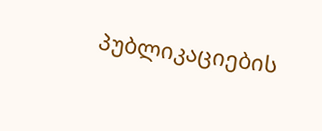პუბლიკაციების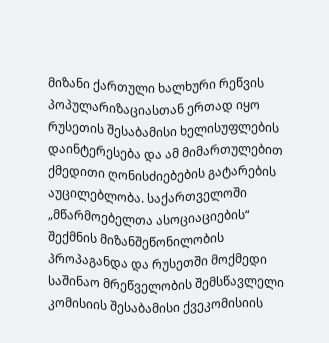მიზანი ქართული ხალხური რეწვის პოპულარიზაციასთან ერთად იყო რუსეთის შესაბამისი ხელისუფლების დაინტერესება და ამ მიმართულებით ქმედითი ღონისძიებების გატარების აუცილებლობა. საქართველოში „მწარმოებელთა ასოციაციების“ შექმნის მიზანშეწონილობის პროპაგანდა და რუსეთში მოქმედი საშინაო მრეწველობის შემსწავლელი კომისიის შესაბამისი ქვეკომისიის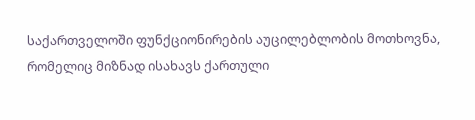საქართველოში ფუნქციონირების აუცილებლობის მოთხოვნა, რომელიც მიზნად ისახავს ქართული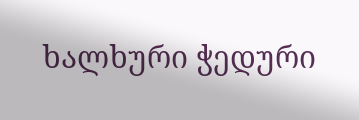ხალხური ჭედური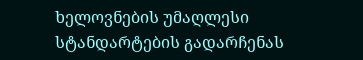ხელოვნების უმაღლესი სტანდარტების გადარჩენას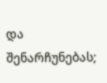და შენარჩუნებას;